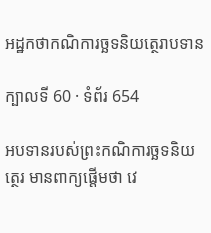អដ្ឋកថាកណិការច្ឆទនិយត្ថេរាបទាន

ក្បាលទី 60 · ទំព័រ 654

អបទានរបស់ព្រះកណិការច្ឆទនិយត្ថេរ មានពាក្យផ្តើមថា វេ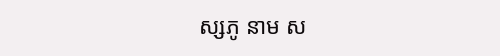ស្សភូ នាម ស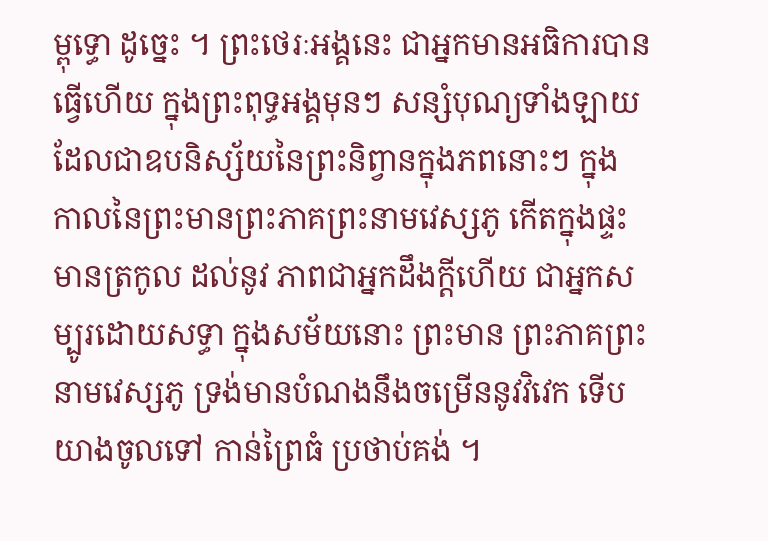ម្ពុទ្ធោ ដូច្នេះ ។ ព្រះថេរៈអង្គនេះ ជាអ្នកមានអធិការបានធ្វើហើយ ក្នុងព្រះពុទ្ធអង្គមុនៗ សន្សំបុណ្យទាំងឡាយ ដែលជាឧបនិស្ស័យនៃព្រះនិព្វានក្នុងភពនោះៗ ក្នុង កាលនៃព្រះមានព្រះភាគព្រះនាមវេស្សភូ កើតក្នុងផ្ទះមានត្រកូល ដល់នូវ ភាពជាអ្នកដឹងក្តីហើយ ជាអ្នកសម្បូរដោយសទ្ធា ក្នុងសម័យនោះ ព្រះមាន ព្រះភាគព្រះនាមវេស្សភូ ទ្រង់មានបំណងនឹងចម្រើននូវវិវេក ទើបយាងចូលទៅ កាន់ព្រៃធំ ប្រថាប់គង់ ។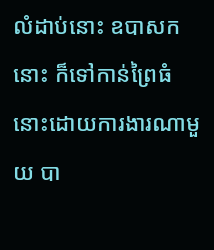លំដាប់នោះ ឧបាសកនោះ ក៏ទៅកាន់ព្រៃធំ នោះដោយការងារណាមួយ បា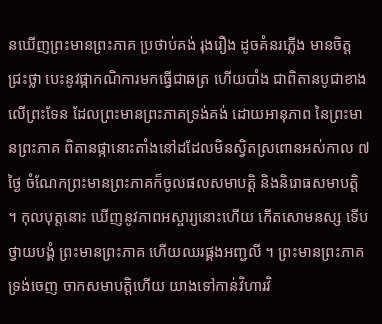នឃើញព្រះមានព្រះភាគ ប្រថាប់គង់ រុងរឿង ដូចគំនរភ្លើង មានចិត្តជ្រះថ្លា បេះនូវផ្កាកណិការមកធ្វើជាឆត្រ ហើយបាំង ជាពិតានបូជាខាងលើព្រះទែន ដែលព្រះមានព្រះភាគទ្រង់គង់ ដោយអានុភាព នៃព្រះមានព្រះភាគ ពិតានផ្កានោះតាំងនៅដដែលមិនស្វិតស្រពោនអស់កាល ៧ ថ្ងៃ ចំណែកព្រះមានព្រះភាគក៏ចូលផលសមាបត្តិ និងនិរោធសមាបត្តិ ។ កុលបុត្តនោះ ឃើញនូវភាពអស្ចារ្យនោះហើយ កើតសោមនស្ស ទើបថ្វាយបង្គំ ព្រះមានព្រះភាគ ហើយឈរផ្គងអញ្ជលី ។ ព្រះមានព្រះភាគ ទ្រង់ចេញ ចាកសមាបត្តិហើយ យាងទៅកាន់វិហារវិ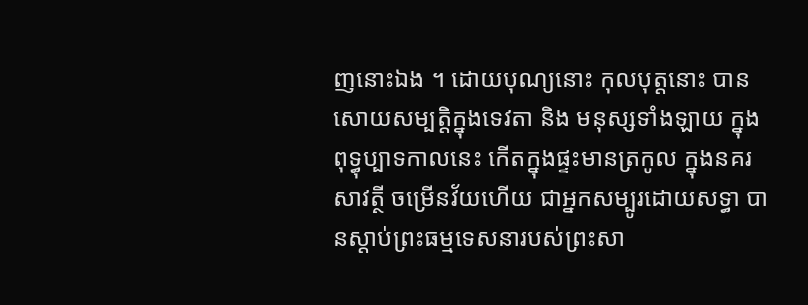ញនោះឯង ។ ដោយបុណ្យនោះ កុលបុត្តនោះ បានសោយសម្បត្តិក្នុងទេវតា និង មនុស្សទាំងឡាយ ក្នុងពុទ្ធុប្បាទកាលនេះ កើតក្នុងផ្ទះមានត្រកូល ក្នុងនគរ សាវត្ថី ចម្រើនវ័យហើយ ជាអ្នកសម្បូរដោយសទ្ធា បានស្តាប់ព្រះធម្មទេសនារបស់ព្រះសា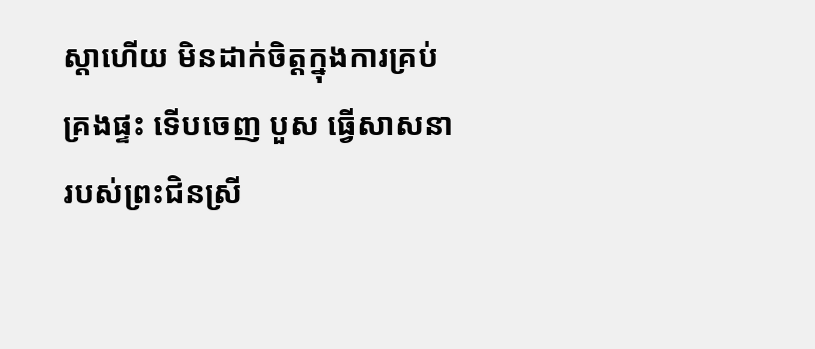ស្តាហើយ មិនដាក់ចិត្តក្នុងការគ្រប់គ្រងផ្ទះ ទើបចេញ បួស ធ្វើសាសនារបស់ព្រះជិនស្រី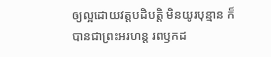ឲ្យល្អដោយវត្តបដិបត្តិ មិនយូរបុន្មាន ក៏ បានជាព្រះអរហន្ត រពឫកដ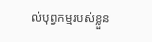ល់បុព្វកម្មរបស់ខ្លួន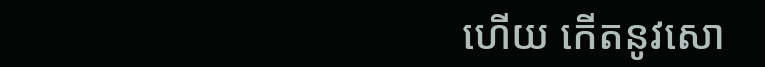ហើយ កើតនូវសោ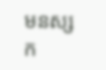មនស្សក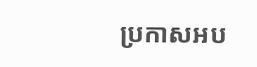ប្រកាសអប